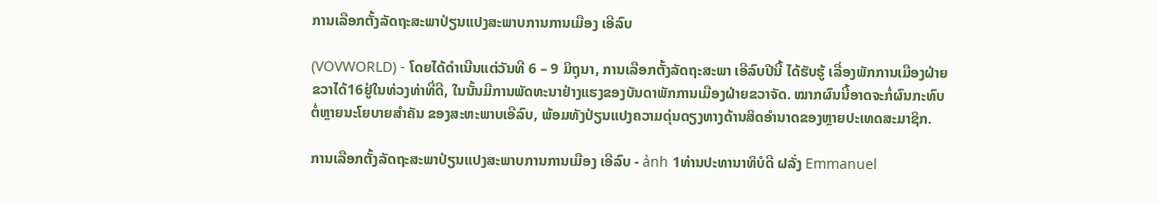ການເລືອກຕັ້ງລັດຖະສະພາປ່ຽນແປງສະພາບການການເມືອງ ເອີລົບ

(VOVWORLD) - ໂດຍໄດ້ດຳເນີນແຕ່ວັນທີ 6 – 9 ມິຖຸນາ, ການເລືອກຕັ້ງລັດຖະສະພາ ເອີລົບປີນີ້ ໄດ້ຮັບຮູ້ ເລື່ອງພັກການເມືອງຝ່າຍຂວາໄດ້16ຢູ່ໃນທ່ວງທ່າທີ່ດີ, ໃນນັ້ນມີການພັດທະນາຢ່າງແຮງຂອງບັນດາພັກການເມືອງຝ່າຍຂວາຈັດ. ໝາກຜົນນີ້ອາດຈະກໍ່ຜົນກະທົບຕໍ່ຫຼາຍນະໂຍບາຍສຳຄັນ ຂອງສະຫະພາບເອີລົບ, ພ້ອມທັງປ່ຽນແປງຄວາມດຸ່ນດຽງທາງດ້ານສິດອຳນາດຂອງຫຼາຍປະເທດສະມາຊິກ.

ການເລືອກຕັ້ງລັດຖະສະພາປ່ຽນແປງສະພາບການການເມືອງ ເອີລົບ - ảnh 1ທ່ານປະທານາທິບໍດີ ຝລັ່ງ Emmanuel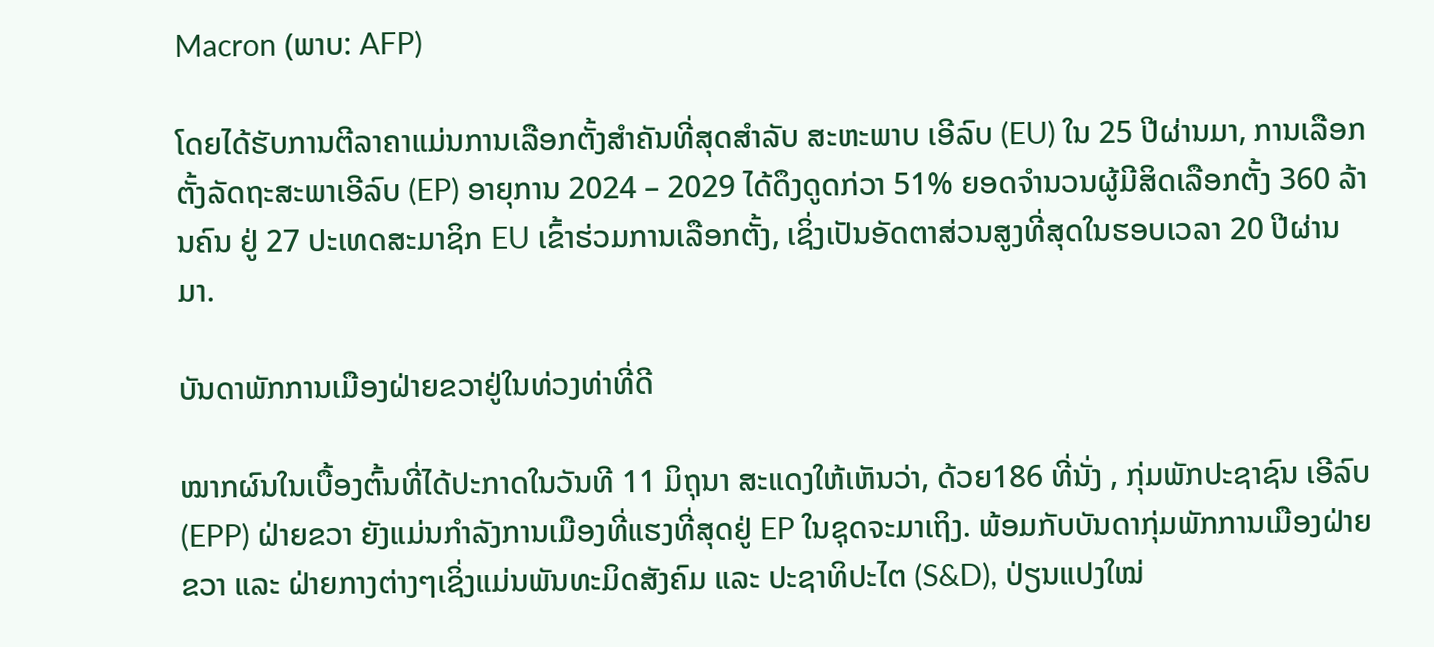Macron (ພາບ: AFP)

ໂດຍໄດ້ຮັບການຕີລາຄາແມ່ນການເລືອກຕັ້ງສຳຄັນທີ່ສຸດສຳລັບ ສະຫະພາບ ເອີລົບ (EU) ໃນ 25 ປີຜ່ານມາ, ການເລືອກຕັ້ງລັດຖະສະພາເອີລົບ (EP) ອາຍຸການ 2024 – 2029 ໄດ້ດຶງດູດກ່ວາ 51% ຍອດຈຳນວນຜູ້ມີສິດເລືອກຕັ້ງ 360 ລ້ານຄົນ ຢູ່ 27 ປະເທດສະມາຊິກ EU ເຂົ້າຮ່ວມການເລືອກຕັ້ງ, ເຊິ່ງເປັນອັດຕາສ່ວນສູງທີ່ສຸດໃນຮອບເວລາ 20 ປີຜ່ານມາ.

ບັນດາພັກການເມືອງຝ່າຍຂວາຢູ່ໃນທ່ວງທ່າທີ່ດີ

ໝາກຜົນໃນເບື້ອງຕົ້ນທີ່ໄດ້ປະກາດໃນວັນທີ 11 ມິຖຸນາ ສະແດງໃຫ້ເຫັນວ່າ, ດ້ວຍ186 ທີ່ນັ່ງ , ກຸ່ມພັກປະຊາຊົນ ເອີລົບ (EPP) ຝ່າຍຂວາ ຍັງແມ່ນກຳລັງການເມືອງທີ່ແຮງທີ່ສຸດຢູ່ EP ໃນຊຸດຈະມາເຖິງ. ພ້ອມກັບບັນດາກຸ່ມພັກການເມືອງຝ່າຍຂວາ ແລະ ຝ່າຍກາງຕ່າງໆເຊິ່ງແມ່ນພັນທະມິດສັງຄົມ ແລະ ປະຊາທິປະໄຕ (S&D), ປ່ຽນແປງໃໝ່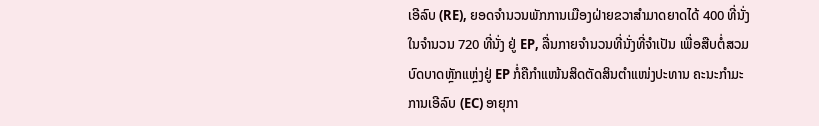ເອີລົບ (RE), ຍອດຈຳນວນພັກການເມືອງຝ່າຍຂວາສຳມາດຍາດໄດ້ 400 ທີ່ນັ່ງ ໃນຈຳນວນ 720 ທີ່ນັ່ງ ຢູ່ EP, ລື່ນກາຍຈຳນວນທີ່ນັ່ງທີ່ຈຳເປັນ ເພື່ອສືບຕໍ່ສວມບົດບາດຫຼັກແຫຼ່ງຢູ່ EP ກໍ່ຄືກຳແໜ້ນສິດຕັດສິນຕຳແໜ່ງປະທານ ຄະນະກຳມະການເອີລົບ (EC) ອາຍຸກາ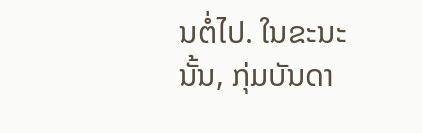ນຕໍ່ໄປ. ໃນຂະນະນັ້ນ, ກຸ່ມບັນດາ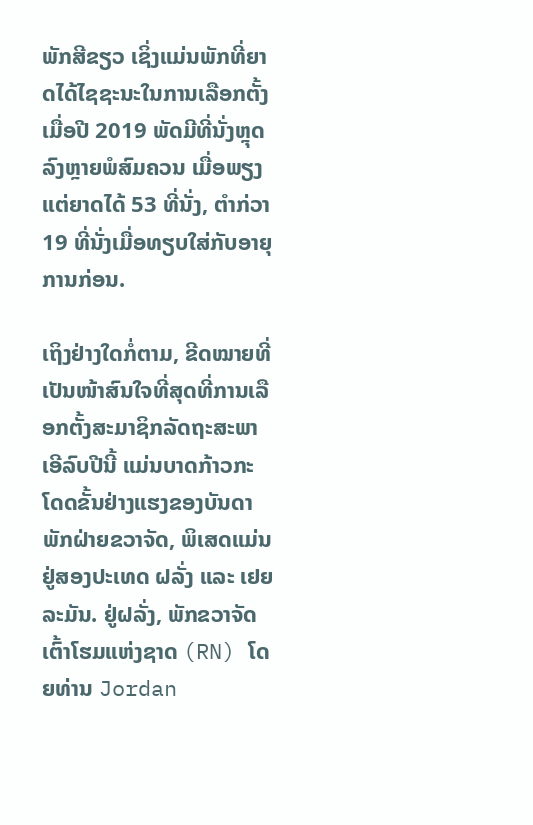ພັກສີຂຽວ ເຊິ່ງແມ່ນພັກທີ່ຍາດໄດ້ໄຊຊະນະໃນການເລືອກຕັ້ງເມື່ອປີ 2019 ພັດມີທີ່ນັ່ງຫຼຸດລົງຫຼາຍພໍສົມຄວນ ເມື່ອພຽງແຕ່ຍາດໄດ້ 53 ທີ່ນັ່ງ, ຕຳກ່ວາ 19 ທີ່ນັ່ງເມື່ອທຽບໃສ່ກັບອາຍຸການກ່ອນ.

ເຖິງຢ່າງໃດກໍ່ຕາມ, ຂີດໝາຍທີ່ເປັນໜ້າສົນໃຈທີ່ສຸດທີ່ການເລືອກຕັ້ງສະມາຊິກລັດຖະສະພາເອີລົບປີນີ້ ແມ່ນບາດກ້າວກະໂດດຂັ້ນຢ່າງແຮງຂອງບັນດາພັກຝ່າຍຂວາຈັດ, ພິເສດແມ່ນ ຢູ່ສອງປະເທດ ຝລັ່ງ ແລະ ເຢຍລະມັນ. ຢູ່ຝລັ່ງ, ພັກຂວາຈັດ ເຕົ້າໂຮມແຫ່ງຊາດ (RN) ໂດຍທ່ານ Jordan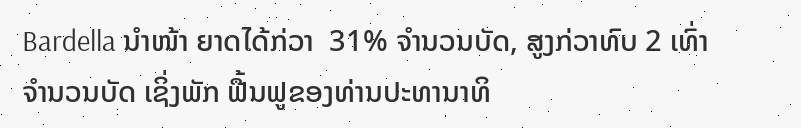Bardella ນຳໜ້າ ຍາດໄດ້ກ່ວາ  31% ຈຳນວນບັດ, ສູງກ່ວາທົບ 2 ເທົ່າຈຳນວນບັດ ເຊິ່ງພັກ ຟື້ນຟູຂອງທ່ານປະທານາທິ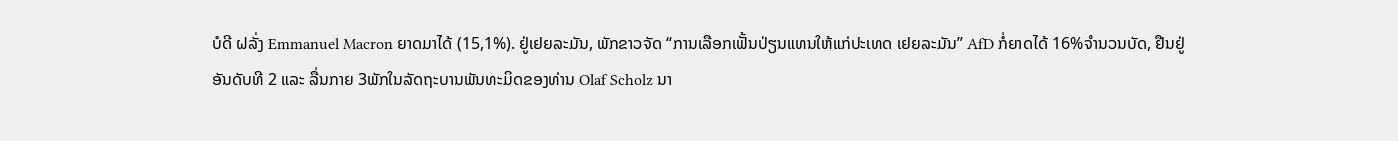ບໍດີ ຝລັ່ງ Emmanuel Macron ຍາດມາໄດ້ (15,1%). ຢູ່ເຢຍລະມັນ, ພັກຂາວຈັດ “ການເລືອກເຟັ້ນປ່ຽນແທນໃຫ້ແກ່ປະເທດ ເຢຍລະມັນ” AfD ກໍ່ຍາດໄດ້ 16%ຈຳນວນບັດ, ຢືນຢູ່ອັນດັບທີ 2 ແລະ ລື່ນກາຍ 3ພັກໃນລັດຖະບານພັນທະມິດຂອງທ່ານ Olaf Scholz ນາ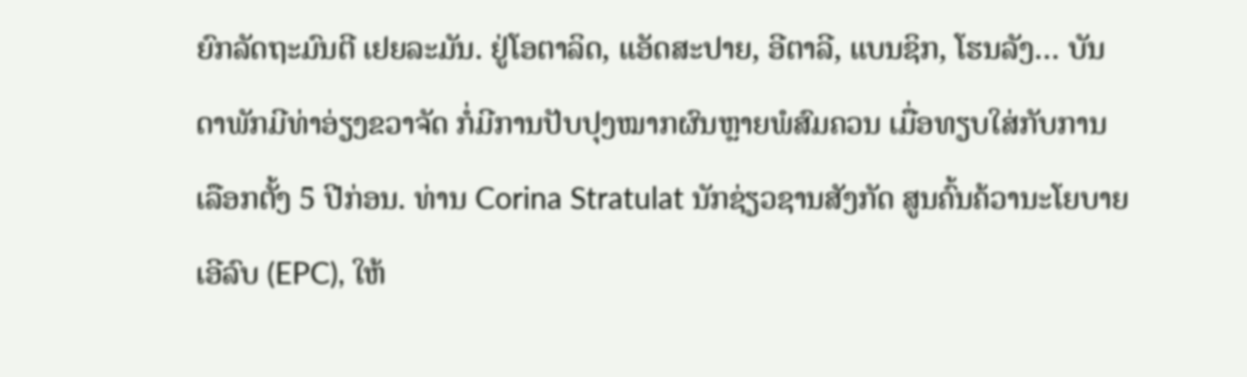ຍົກລັດຖະມົນຕີ ເຢຍລະມັນ. ຢູ່ໂອຕາລິດ, ແອັດສະປາຍ, ອີຕາລີ, ແບນຊິກ, ໂຮນລັງ… ບັນດາພັກມີທ່າອ່ຽງຂວາຈັດ ກໍ່ມີການປັບປຸງໝາກຜົນຫຼາຍພໍສົມຄວນ ເມື່ອທຽບໃສ່ກັບການເລືອກຕັ້ງ 5 ປີກ່ອນ. ທ່ານ Corina Stratulat ນັກຊ່ຽວຊານສັງກັດ ສູນຄົ້ນຄ້ວານະໂຍບາຍເອີລົບ (EPC), ໃຫ້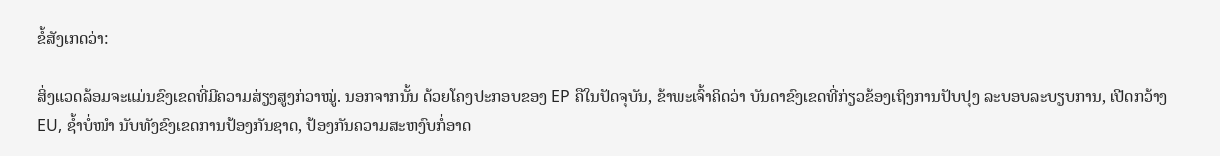ຂໍ້ສັງເກດວ່າ:

ສິ່ງແວດລ້ອມຈະແມ່ນຂົງເຂດທີ່ມີຄວາມສ່ຽງສູງກ່ວາໝູ່. ນອກຈາກນັ້ນ ດ້ວຍໂຄງປະກອບຂອງ EP ຄືໃນປັດຈຸບັນ, ຂ້າພະເຈົ້າຄິດວ່າ ບັນດາຂົງເຂດທີ່ກ່ຽວຂ້ອງເຖິງການປັບປຸງ ລະບອບລະບຽບການ, ເປີດກວ້າງ EU, ຊ້ຳບໍ່ໜຳ ນັບທັງຂົງເຂດການປ້ອງກັນຊາດ, ປ້ອງກັນຄວາມສະຫງົບກໍ່ອາດ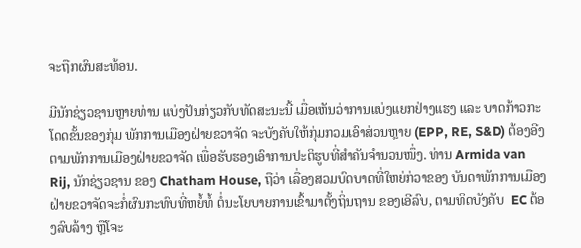ຈະຖືກຜົນສະທ້ອນ.

ມີນັກຊ່ຽວຊານຫຼາຍທ່ານ ແບ່ງປັນກ່ຽວກັບທັດສະນະນີ້ ເມື່ອເຫັນວ່າການແບ່ງແຍກຢ່າງແຮງ ແລະ ບາດກ້າວກະໂດດຂັ້ນຂອງກຸ່ມ ພັກການເມືອງຝ່າຍຂວາຈັດ ຈະບັງຄັບໃຫ້ກຸ່ມກວມເອົາສ່ວນຫຼາຍ (EPP, RE, S&D) ຕ້ອງອີງຕາມພັກການເມືອງຝ່າຍຂວາຈັດ ເພື່ອຮັບຮອງເອົາການປະຕິຮູບທີ່ສຳຄັນຈຳນວນໜຶ່ງ. ທ່ານ Armida van Rij, ນັກຊ່ຽວຊານ ຂອງ Chatham House, ຖືວ່າ ເລື່ອງສວມບົດບາດທີ່ໃຫຍ່ກ່ວາຂອງ ບັນດາພັກການເມືອງຝ່າຍຂວາຈັດຈະກໍ່ຜົນກະທົບທີ່ຫຍໍ້ທໍ້ ຕໍ່ນະໂຍບາຍການເຂົ້າມາຕັ້ງຖິ່ນຖານ ຂອງເອີລົບ, ຕາມທິດບັງຄັບ  EC ຕ້ອງລົບລ້າງ ຫຼືໂຈະ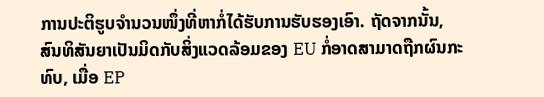ການປະຕິຮູບຈຳນວນໜຶ່ງທີ່ຫາກໍ່ໄດ້ຮັບການຮັບຮອງເອົາ. ຖັດຈາກນັ້ນ, ສົນທິສັນຍາເປັນມິດກັບສິ່ງແວດລ້ອມຂອງ EU ກໍ່ອາດສາມາດຖືກຜົນກະທົບ, ເມື່ອ EP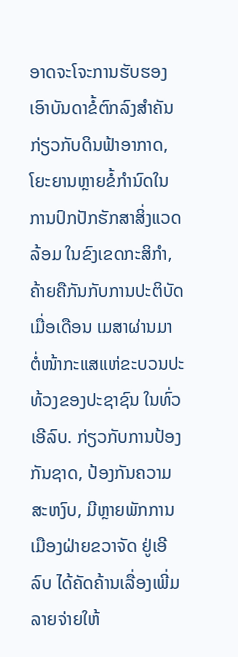ອາດຈະໂຈະການຮັບຮອງເອົາບັນດາຂໍ້ຕົກລົງສຳຄັນກ່ຽວກັບດິນຟ້າອາກາດ, ໂຍະຍານຫຼາຍຂໍ້ກຳນົດໃນການປົກປັກຮັກສາສິ່ງແວດລ້ອມ ໃນຂົງເຂດກະສິກຳ, ຄ້າຍຄືກັນກັບການປະຕິບັດເມື່ອເດືອນ ເມສາຜ່ານມາ ຕໍ່ໜ້າກະແສແຫ່ຂະບວນປະທ້ວງຂອງປະຊາຊົນ ໃນທົ່ວເອີລົບ. ກ່ຽວກັບການປ້ອງກັນຊາດ, ປ້ອງກັນຄວາມສະຫງົບ, ມີຫຼາຍພັກການເມືອງຝ່າຍຂວາຈັດ ຢູ່ເອີລົບ ໄດ້ຄັດຄ້ານເລື່ອງເພີ່ມລາຍຈ່າຍໃຫ້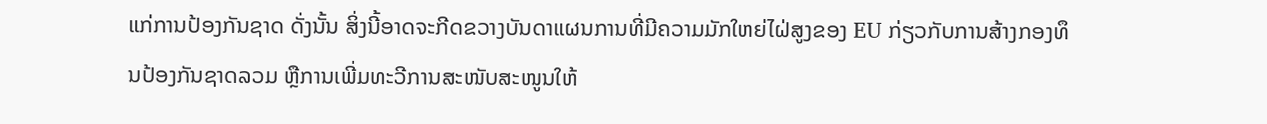ແກ່ການປ້ອງກັນຊາດ ດັ່ງນັ້ນ ສິ່ງນີ້ອາດຈະກີດຂວາງບັນດາແຜນການທີ່ມີຄວາມມັກໃຫຍ່ໄຝ່ສູງຂອງ EU ກ່ຽວກັບການສ້າງກອງທຶນປ້ອງກັນຊາດລວມ ຫຼືການເພີ່ມທະວີການສະໜັບສະໜູນໃຫ້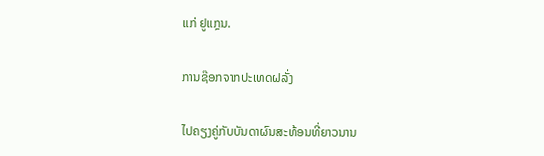ແກ່ ຢູແກຼນ.

ການຊ໊ອກຈາກປະເທດຝລັ່ງ

ໄປຄຽງຄູ່ກັບບັນດາຜົນສະທ້ອນທີ່ຍາວນານ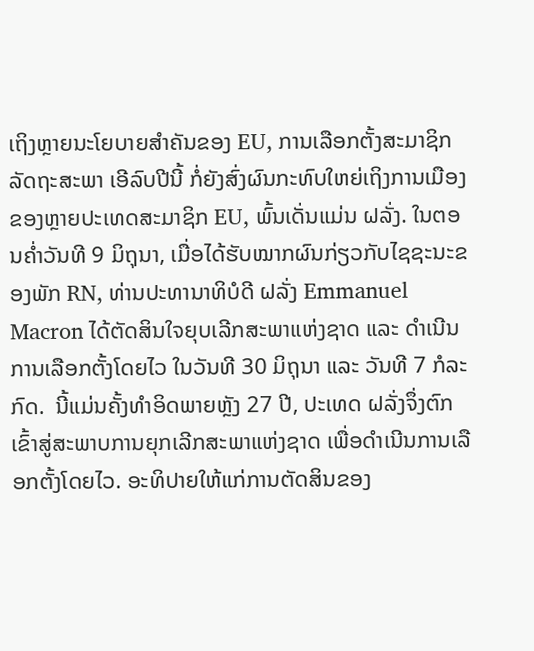ເຖິງຫຼາຍນະໂຍບາຍສຳຄັນຂອງ EU, ການເລືອກຕັ້ງສະມາຊິກລັດຖະສະພາ ເອີລົບປີນີ້ ກໍ່ຍັງສົ່ງຜົນກະທົບໃຫຍ່ເຖິງການເມືອງຂອງຫຼາຍປະເທດສະມາຊິກ EU, ພົ້ນເດັ່ນແມ່ນ ຝລັ່ງ. ໃນຕອນຄ່ຳວັນທີ 9 ມິຖຸນາ, ເມື່ອໄດ້ຮັບໝາກຜົນກ່ຽວກັບໄຊຊະນະຂອງພັກ RN, ທ່ານປະທານາທິບໍດີ ຝລັ່ງ Emmanuel Macron ໄດ້ຕັດສິນໃຈຍຸບເລີກສະພາແຫ່ງຊາດ ແລະ ດຳເນີນການເລືອກຕັ້ງໂດຍໄວ ໃນວັນທີ 30 ມິຖຸນາ ແລະ ວັນທີ 7 ກໍລະກົດ.  ນີ້ແມ່ນຄັ້ງທຳອິດພາຍຫຼັງ 27 ປີ, ປະເທດ ຝລັ່ງຈຶ່ງຕົກເຂົ້າສູ່ສະພາບການຍຸກເລີກສະພາແຫ່ງຊາດ ເພື່ອດຳເນີນການເລືອກຕັ້ງໂດຍໄວ. ອະທິປາຍໃຫ້ແກ່ການຕັດສິນຂອງ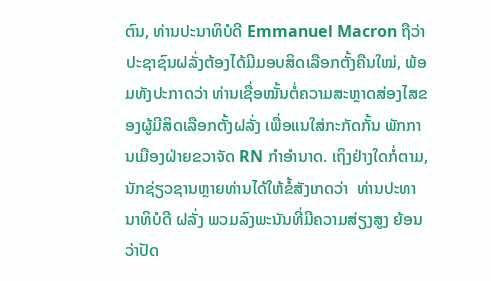ຕົນ, ທ່ານປະນາທິບໍດີ Emmanuel Macron ຖືວ່າ ປະຊາຊົນຝລັ່ງຕ້ອງໄດ້ມີມອບສິດເລືອກຕັ້ງຄືນໃໝ່, ພ້ອມທັງປະກາດວ່າ ທ່ານເຊື່ອໝັ້ນຕໍ່ຄວາມສະຫຼາດສ່ອງໄສຂອງຜູ້ມີສິດເລືອກຕັ້ງຝລັ່ງ ເພື່ອແນໃສ່ກະກັດກັ້ນ ພັກການເມືອງຝ່າຍຂວາຈັດ RN ກຳອຳນາດ. ເຖິງຢ່າງໃດກໍ່ຕາມ, ນັກຊ່ຽວຊານຫຼາຍທ່ານໄດ້ໃຫ້ຂໍ້ສັງເກດວ່າ  ທ່ານປະທານາທິບໍດີ ຝລັ່ງ ພວມລົງພະນັນທີ່ມີຄວາມສ່ຽງສູງ ຍ້ອນວ່າປັດ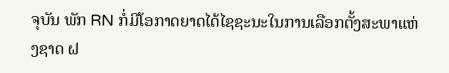ຈຸບັນ ພັກ RN ກໍ່ມີໂອກາດຍາດໄດ້ໄຊຊະນະໃນການເລືອກຕັ້ງສະພາແຫ່ງຊາດ ຝ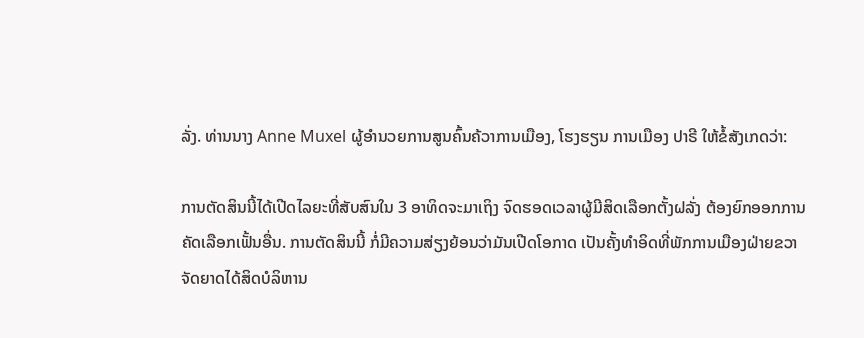ລັ່ງ. ທ່ານນາງ Anne Muxel ຜູ້ອຳນວຍການສູນຄົ້ນຄ້ວາການເມືອງ, ໂຮງຮຽນ ການເມືອງ ປາຣີ ໃຫ້ຂໍ້ສັງເກດວ່າ:

ການຕັດສິນນີ້ໄດ້ເປີດໄລຍະທີ່ສັບສົນໃນ 3 ອາທິດຈະມາເຖິງ ຈົດຮອດເວລາຜູ້ມີສິດເລືອກຕັ້ງຝລັ່ງ ຕ້ອງຍົກອອກການຄັດເລືອກເຟັ້ນອື່ນ. ການຕັດສິນນີ້ ກໍ່ມີຄວາມສ່ຽງຍ້ອນວ່າມັນເປີດໂອກາດ ເປັນຄັ້ງທຳອິດທີ່ພັກການເມືອງຝ່າຍຂວາຈັດຍາດໄດ້ສິດບໍລິຫານ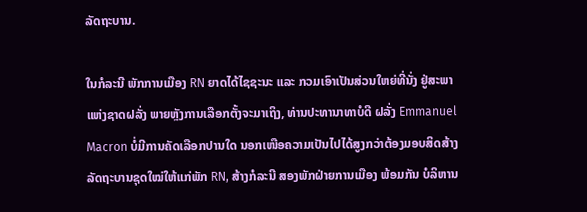ລັດຖະບານ.

ໃນກໍລະນີ ພັກການເມືອງ RN ຍາດໄດ້ໄຊຊະນະ ແລະ ກວມເອົາເປັນສ່ວນໃຫຍ່ທີ່ນັ່ງ ຢູ່ສະພາແຫ່ງຊາດຝລັ່ງ ພາຍຫຼັງການເລືອກຕັ້ງຈະມາເຖິງ, ທ່ານປະທານາທາບໍດີ ຝລັ່ງ Emmanuel Macron ບໍ່ມີການຄັດເລືອກປານໃດ ນອກເໜືອຄວາມເປັນໄປໄດ້ສູງກວ່າຕ້ອງມອບສິດສ້າງລັດຖະບານຊຸດໃໝ່ໃຫ້ແກ່ພັກ RN, ສ້າງກໍລະນີ ສອງພັກຝ່າຍການເມືອງ ພ້ອມກັນ ບໍລິຫານ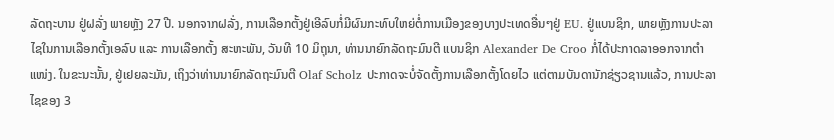ລັດຖະບານ ຢູ່ຝລັ່ງ ພາຍຫຼັງ 27 ປີ. ນອກຈາກຝລັ່ງ, ການເລືອກຕັ້ງຢູ່ເອີລົບກໍ່ມີຜົນກະທົບໃຫຍ່ຕໍ່ການເມືອງຂອງບາງປະເທດອື່ນໆຢູ່ EU. ຢູ່ແບນຊິກ, ພາຍຫຼັງການປະລາໄຊໃນການເລືອກຕັ້ງເອລົບ ແລະ ການເລືອກຕັ້ງ ສະຫະພັນ, ວັນທີ 10 ມິຖຸນາ, ທ່ານນາຍົກລັດຖະມົນຕີ ແບນຊິກ Alexander De Croo ກໍ່ໄດ້ປະກາດລາອອກຈາກຕຳແໜ່ງ. ໃນຂະນະນັ້ນ, ຢູ່ເຢຍລະມັນ, ເຖິງວ່າທ່ານນາຍົກລັດຖະມົນຕີ Olaf Scholz ປະກາດຈະບໍ່ຈັດຕັ້ງການເລືອກຕັ້ງໂດຍໄວ ແຕ່ຕາມບັນດານັກຊ່ຽວຊານແລ້ວ, ການປະລາໄຊຂອງ 3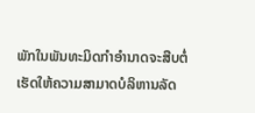ພັກໃນພັນທະມິດກຳອຳນາດຈະສືບຕໍ່ເຮັດໃຫ້ຄວາມສາມາດບໍລິຫານລັດ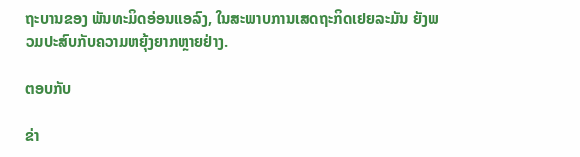ຖະບານຂອງ ພັນທະມິດອ່ອນແອລົງ, ໃນສະພາບການເສດຖະກິດເຢຍລະມັນ ຍັງພວມປະສົບກັບຄວາມຫຍຸ້ງຍາກຫຼາຍຢ່າງ.

ຕອບກັບ

ຂ່າ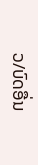ວ/ບົດອື່ນ